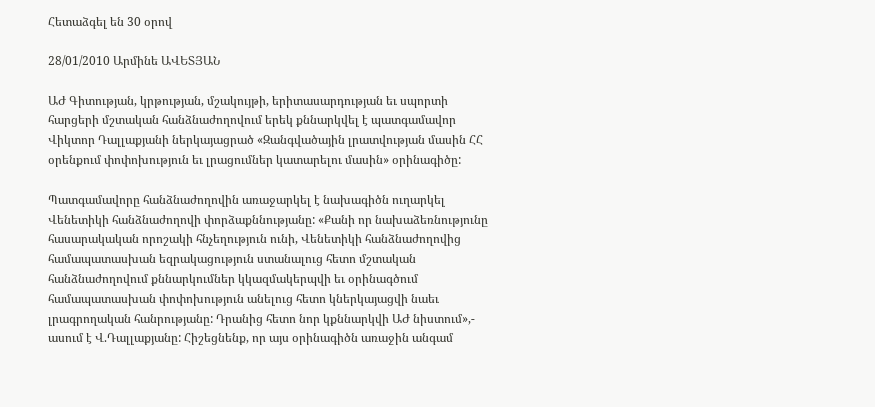Հետաձգել են 30 օրով

28/01/2010 Արմինե ԱՎԵՏՅԱՆ

ԱԺ Գիտության, կրթության, մշակույթի, երիտասարդության եւ սպորտի հարցերի մշտական հանձնաժողովում երեկ քննարկվել է պատգամավոր Վիկտոր Դալլաքյանի ներկայացրած «Զանգվածային լրատվության մասին ՀՀ օրենքում փոփոխություն եւ լրացումներ կատարելու մասին» օրինագիծը:

Պատգամավորը հանձնաժողովին առաջարկել է նախագիծն ուղարկել Վենետիկի հանձնաժողովի փորձաքննությանը: «Քանի որ նախաձեռնությունը հասարակական որոշակի հնչեղություն ունի, Վենետիկի հանձնաժողովից համապատասխան եզրակացություն ստանալուց հետո մշտական հանձնաժողովում քննարկումներ կկազմակերպվի եւ օրինագծում համապատասխան փոփոխություն անելուց հետո կներկայացվի նաեւ լրագրողական հանրությանը: Դրանից հետո նոր կքննարկվի ԱԺ նիստում»,- ասում է Վ.Դալլաքյանը: Հիշեցնենք, որ այս օրինագիծն առաջին անգամ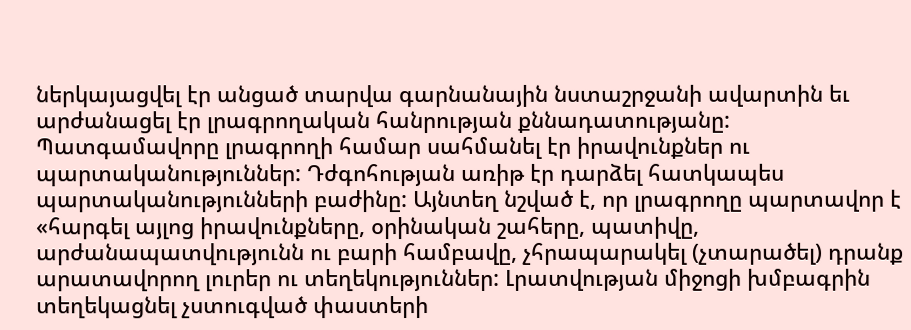ներկայացվել էր անցած տարվա գարնանային նստաշրջանի ավարտին եւ արժանացել էր լրագրողական հանրության քննադատությանը: Պատգամավորը լրագրողի համար սահմանել էր իրավունքներ ու պարտականություններ: Դժգոհության առիթ էր դարձել հատկապես պարտականությունների բաժինը: Այնտեղ նշված է, որ լրագրողը պարտավոր է «հարգել այլոց իրավունքները, օրինական շահերը, պատիվը, արժանապատվությունն ու բարի համբավը, չհրապարակել (չտարածել) դրանք արատավորող լուրեր ու տեղեկություններ: Լրատվության միջոցի խմբագրին տեղեկացնել չստուգված փաստերի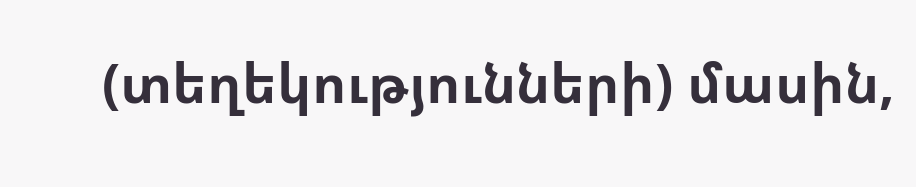(տեղեկությունների) մասին,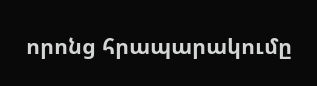որոնց հրապարակումը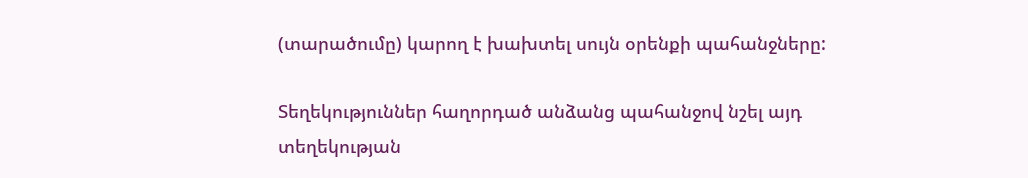(տարածումը) կարող է խախտել սույն օրենքի պահանջները:

Տեղեկություններ հաղորդած անձանց պահանջով նշել այդ տեղեկության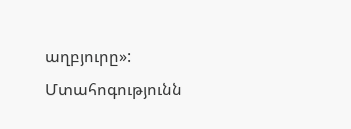աղբյուրը»: Մտահոգությունն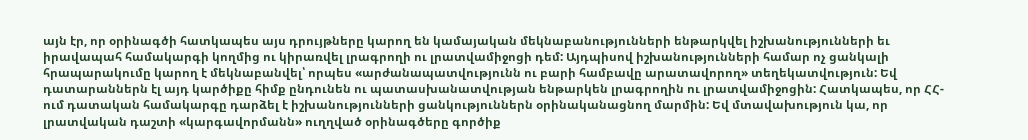այն էր, որ օրինագծի հատկապես այս դրույթները կարող են կամայական մեկնաբանությունների ենթարկվել իշխանությունների եւ իրավապահ համակարգի կողմից ու կիրառվել լրագրողի ու լրատվամիջոցի դեմ: Այդպիսով իշխանությունների համար ոչ ցանկալի հրապարակումը կարող է մեկնաբանվել՝ որպես «արժանապատվությունն ու բարի համբավը արատավորող» տեղեկատվություն: Եվ դատարաններն էլ այդ կարծիքը հիմք ընդունեն ու պատասխանատվության ենթարկեն լրագրողին ու լրատվամիջոցին: Հատկապես, որ ՀՀ-ում դատական համակարգը դարձել է իշխանությունների ցանկություններն օրինականացնող մարմին: Եվ մտավախություն կա, որ լրատվական դաշտի «կարգավորմանն» ուղղված օրինագծերը գործիք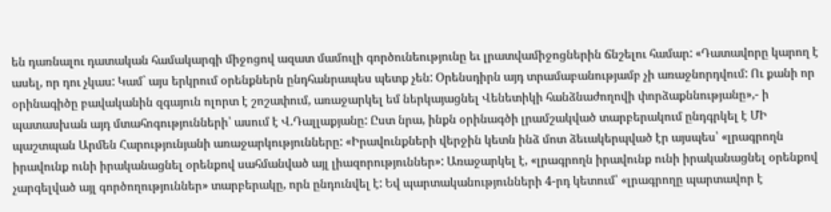են դառնալու դատական համակարգի միջոցով ազատ մամուլի գործունեությունը եւ լրատվամիջոցներին ճնշելու համար: «Դատավորը կարող է ասել, որ դու չկաս: Կամ` այս երկրում օրենքներն ընդհանրապես պետք չեն: Օրենսդիրն այդ տրամաբանությամբ չի առաջնորդվում: Ու քանի որ օրինագիծը բավականին զգայուն ոլորտ է շոշափում, առաջարկել եմ ներկայացնել Վենետիկի հանձնաժողովի փորձաքննությանը»,- ի պատասխան այդ մտահոգությունների՝ ասում է Վ.Դալլաքյանը: Ըստ նրա, ինքն օրինագծի լրամշակված տարբերակում ընդգրկել է ՄԻ պաշտպան Արմեն Հարությունյանի առաջարկությունները: «Իրավունքների վերջին կետն ինձ մոտ ձեւակերպված էր այսպես՝ «լրագրողն իրավունք ունի իրականացնել օրենքով սահմանված այլ լիազորություններ»: Առաջարկել է, «լրագրողն իրավունք ունի իրականացնել օրենքով չարգելված այլ գործողություններ» տարբերակը, որն ընդունվել է: Եվ պարտականությունների 4-րդ կետում՝ «լրագրողը պարտավոր է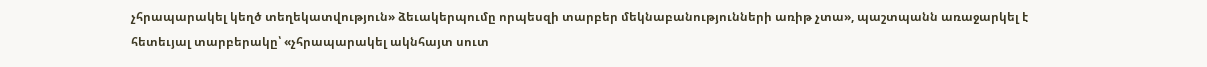չհրապարակել կեղծ տեղեկատվություն» ձեւակերպումը որպեսզի տարբեր մեկնաբանությունների առիթ չտա», պաշտպանն առաջարկել է հետեւյալ տարբերակը՝ «չհրապարակել ակնհայտ սուտ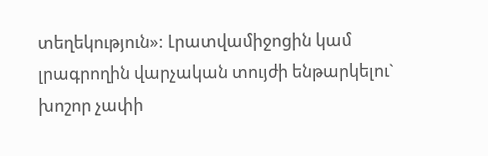տեղեկություն»: Լրատվամիջոցին կամ լրագրողին վարչական տույժի ենթարկելու` խոշոր չափի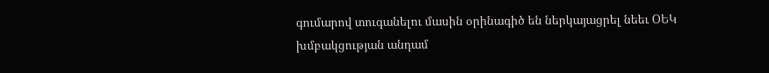գումարով տուգանելու մասին օրինագիծ են ներկայացրել նեեւ ՕԵԿ խմբակցության անդամ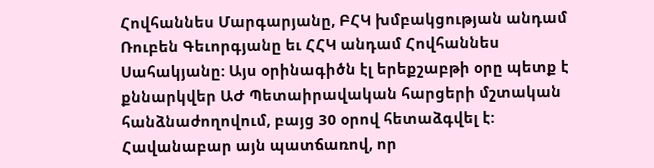Հովհաննես Մարգարյանը, ԲՀԿ խմբակցության անդամ Ռուբեն Գեւորգյանը եւ ՀՀԿ անդամ Հովհաննես Սահակյանը: Այս օրինագիծն էլ երեքշաբթի օրը պետք է քննարկվեր ԱԺ Պետաիրավական հարցերի մշտական հանձնաժողովում, բայց 30 օրով հետաձգվել է: Հավանաբար այն պատճառով, որ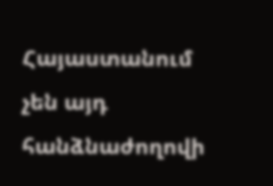Հայաստանում չեն այդ հանձնաժողովի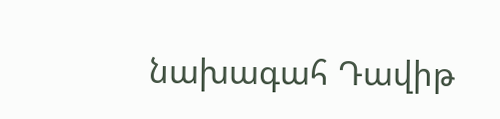նախագահ Դավիթ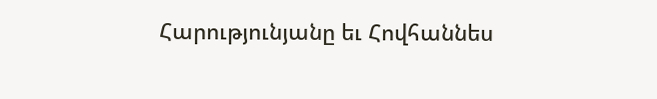Հարությունյանը եւ Հովհաննես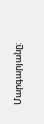Մարգարյանը: